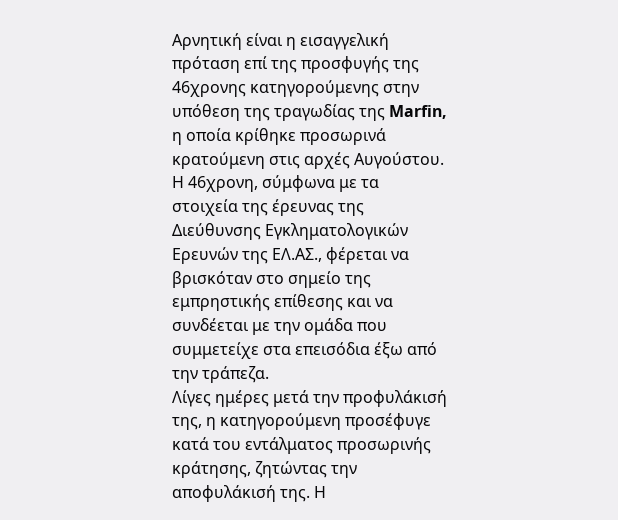Αρνητική είναι η εισαγγελική πρόταση επί της προσφυγής της 46χρονης κατηγορούμενης στην υπόθεση της τραγωδίας της Marfin, η οποία κρίθηκε προσωρινά κρατούμενη στις αρχές Αυγούστου.
Η 46χρονη, σύμφωνα με τα στοιχεία της έρευνας της Διεύθυνσης Εγκληματολογικών Ερευνών της ΕΛ.ΑΣ., φέρεται να βρισκόταν στο σημείο της εμπρηστικής επίθεσης και να συνδέεται με την ομάδα που συμμετείχε στα επεισόδια έξω από την τράπεζα.
Λίγες ημέρες μετά την προφυλάκισή της, η κατηγορούμενη προσέφυγε κατά του εντάλματος προσωρινής κράτησης, ζητώντας την αποφυλάκισή της. Η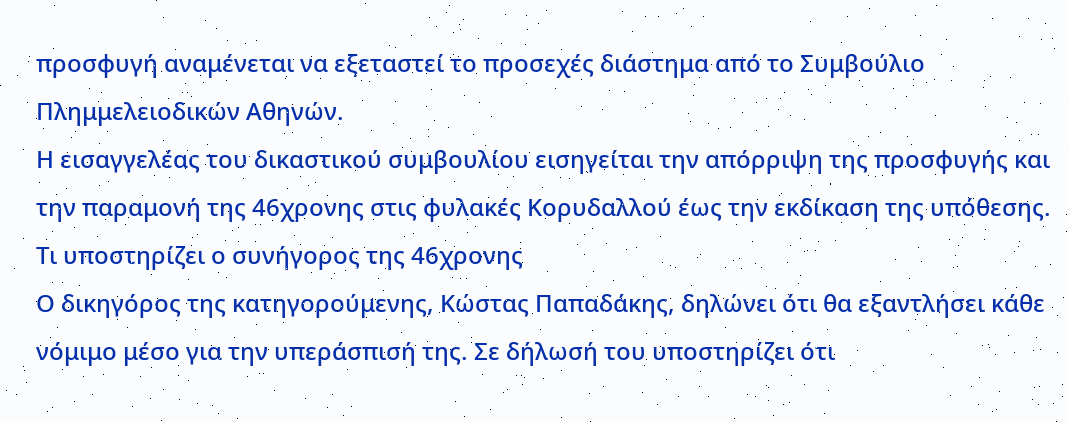προσφυγή αναμένεται να εξεταστεί το προσεχές διάστημα από το Συμβούλιο Πλημμελειοδικών Αθηνών.
Η εισαγγελέας του δικαστικού συμβουλίου εισηγείται την απόρριψη της προσφυγής και την παραμονή της 46χρονης στις φυλακές Κορυδαλλού έως την εκδίκαση της υπόθεσης.
Τι υποστηρίζει ο συνήγορος της 46χρονης
Ο δικηγόρος της κατηγορούμενης, Κώστας Παπαδάκης, δηλώνει ότι θα εξαντλήσει κάθε νόμιμο μέσο για την υπεράσπισή της. Σε δήλωσή του υποστηρίζει ότι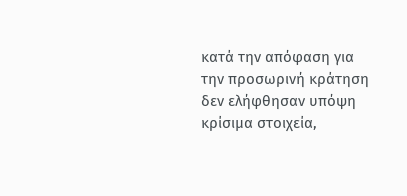κατά την απόφαση για την προσωρινή κράτηση δεν ελήφθησαν υπόψη κρίσιμα στοιχεία,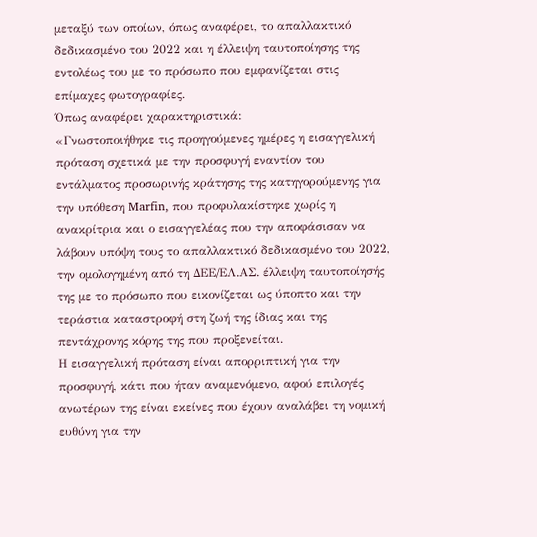μεταξύ των οποίων, όπως αναφέρει, το απαλλακτικό δεδικασμένο του 2022 και η έλλειψη ταυτοποίησης της εντολέως του με το πρόσωπο που εμφανίζεται στις επίμαχες φωτογραφίες.
Όπως αναφέρει χαρακτηριστικά:
«Γνωστοποιήθηκε τις προηγούμενες ημέρες η εισαγγελική πρόταση σχετικά με την προσφυγή εναντίον του εντάλματος προσωρινής κράτησης της κατηγορούμενης για την υπόθεση Marfin, που προφυλακίστηκε χωρίς η ανακρίτρια και ο εισαγγελέας που την αποφάσισαν να λάβουν υπόψη τους το απαλλακτικό δεδικασμένο του 2022, την ομολογημένη από τη ΔΕΕ/ΕΛ.ΑΣ. έλλειψη ταυτοποίησής της με το πρόσωπο που εικονίζεται ως ύποπτο και την τεράστια καταστροφή στη ζωή της ίδιας και της πεντάχρονης κόρης της που προξενείται.
Η εισαγγελική πρόταση είναι απορριπτική για την προσφυγή, κάτι που ήταν αναμενόμενο, αφού επιλογές ανωτέρων της είναι εκείνες που έχουν αναλάβει τη νομική ευθύνη για την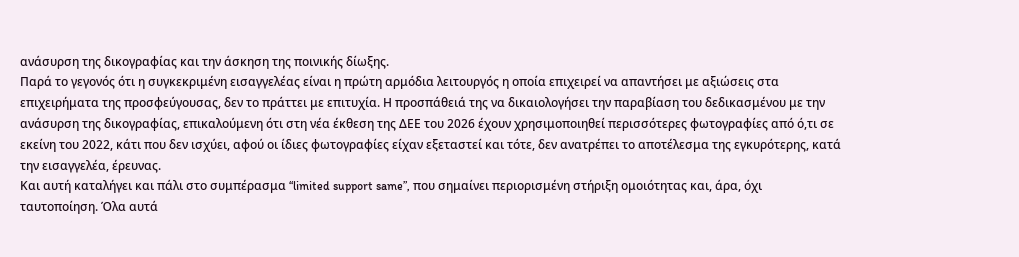ανάσυρση της δικογραφίας και την άσκηση της ποινικής δίωξης.
Παρά το γεγονός ότι η συγκεκριμένη εισαγγελέας είναι η πρώτη αρμόδια λειτουργός η οποία επιχειρεί να απαντήσει με αξιώσεις στα επιχειρήματα της προσφεύγουσας, δεν το πράττει με επιτυχία. Η προσπάθειά της να δικαιολογήσει την παραβίαση του δεδικασμένου με την ανάσυρση της δικογραφίας, επικαλούμενη ότι στη νέα έκθεση της ΔΕΕ του 2026 έχουν χρησιμοποιηθεί περισσότερες φωτογραφίες από ό,τι σε εκείνη του 2022, κάτι που δεν ισχύει, αφού οι ίδιες φωτογραφίες είχαν εξεταστεί και τότε, δεν ανατρέπει το αποτέλεσμα της εγκυρότερης, κατά την εισαγγελέα, έρευνας.
Και αυτή καταλήγει και πάλι στο συμπέρασμα “limited support same”, που σημαίνει περιορισμένη στήριξη ομοιότητας και, άρα, όχι ταυτοποίηση. Όλα αυτά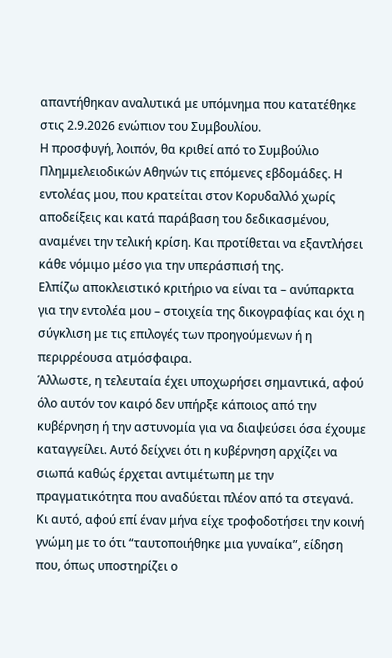απαντήθηκαν αναλυτικά με υπόμνημα που κατατέθηκε στις 2.9.2026 ενώπιον του Συμβουλίου.
Η προσφυγή, λοιπόν, θα κριθεί από το Συμβούλιο Πλημμελειοδικών Αθηνών τις επόμενες εβδομάδες. Η εντολέας μου, που κρατείται στον Κορυδαλλό χωρίς αποδείξεις και κατά παράβαση του δεδικασμένου, αναμένει την τελική κρίση. Και προτίθεται να εξαντλήσει κάθε νόμιμο μέσο για την υπεράσπισή της.
Ελπίζω αποκλειστικό κριτήριο να είναι τα – ανύπαρκτα για την εντολέα μου – στοιχεία της δικογραφίας και όχι η σύγκλιση με τις επιλογές των προηγούμενων ή η περιρρέουσα ατμόσφαιρα.
Άλλωστε, η τελευταία έχει υποχωρήσει σημαντικά, αφού όλο αυτόν τον καιρό δεν υπήρξε κάποιος από την κυβέρνηση ή την αστυνομία για να διαψεύσει όσα έχουμε καταγγείλει. Αυτό δείχνει ότι η κυβέρνηση αρχίζει να σιωπά καθώς έρχεται αντιμέτωπη με την πραγματικότητα που αναδύεται πλέον από τα στεγανά.
Κι αυτό, αφού επί έναν μήνα είχε τροφοδοτήσει την κοινή γνώμη με το ότι “ταυτοποιήθηκε μια γυναίκα”, είδηση που, όπως υποστηρίζει ο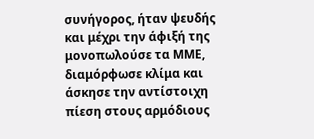συνήγορος, ήταν ψευδής και μέχρι την άφιξή της μονοπωλούσε τα ΜΜΕ, διαμόρφωσε κλίμα και άσκησε την αντίστοιχη πίεση στους αρμόδιους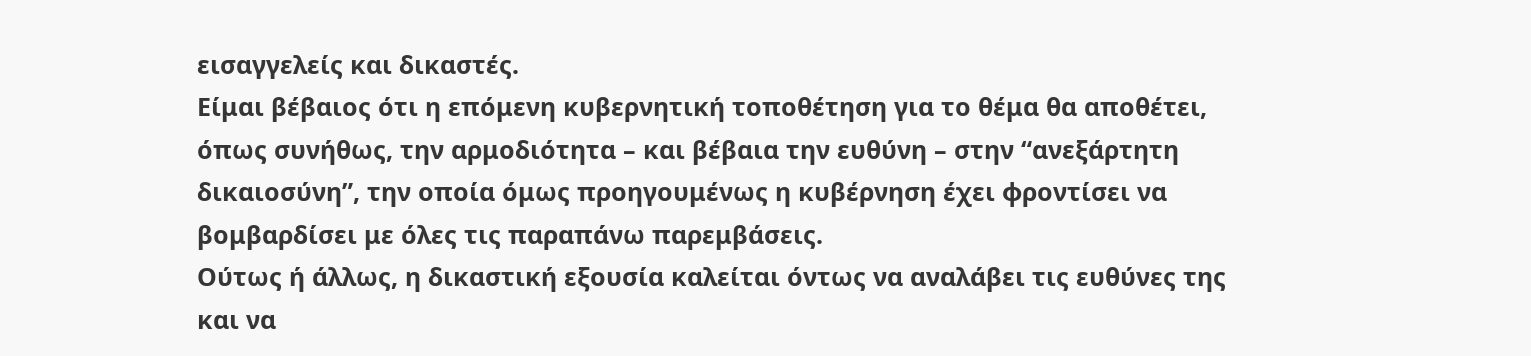εισαγγελείς και δικαστές.
Είμαι βέβαιος ότι η επόμενη κυβερνητική τοποθέτηση για το θέμα θα αποθέτει, όπως συνήθως, την αρμοδιότητα – και βέβαια την ευθύνη – στην “ανεξάρτητη δικαιοσύνη”, την οποία όμως προηγουμένως η κυβέρνηση έχει φροντίσει να βομβαρδίσει με όλες τις παραπάνω παρεμβάσεις.
Ούτως ή άλλως, η δικαστική εξουσία καλείται όντως να αναλάβει τις ευθύνες της και να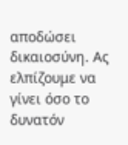αποδώσει δικαιοσύνη. Ας ελπίζουμε να γίνει όσο το δυνατόν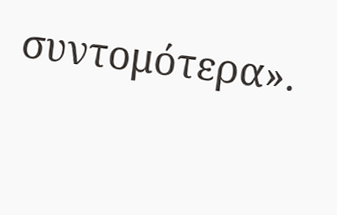συντομότερα».